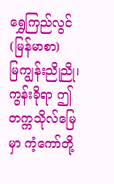ရွှေကြည်လွင်(မြန်မာစာ)
မြကျွန်းညိုညို၊ ကွန်းခိုရာ ဤတက္ကသိုလ်မြေမှာ ကံ့ကော်တို့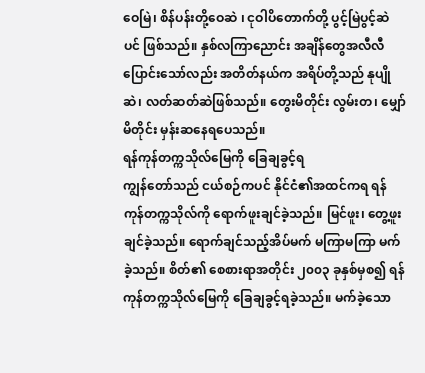ဝေမြဲ၊ စိန်ပန်းတို့ဝေဆဲ ၊ ငုဝါပိတောက်တို့ ပွင့်မြဲပွင့်ဆဲပင် ဖြစ်သည်။ နှစ်လကြာညောင်း အချိန်တွေအလီလီပြောင်းသော်လည်း အတိတ်နယ်က အရိပ်တို့သည် နုပျိုဆဲ၊ လတ်ဆတ်ဆဲဖြစ်သည်။ တွေးမိတိုင်း လွမ်းတ၊ မျှော်မိတိုင်း မှန်းဆနေရပေသည်။
ရန်ကုန်တက္ကသိုလ်မြေကို ခြေချခွင့်ရ
ကျွန်တော်သည် ငယ်စဉ်ကပင် နိုင်ငံ၏အထင်ကရ ရန်ကုန်တက္ကသိုလ်ကို ရောက်ဖူးချင်ခဲ့သည်။ မြင်ဖူး၊ တွေ့ဖူးချင်ခဲ့သည်။ ရောက်ချင်သည့်အိပ်မက် မကြာမကြာ မက်ခဲ့သည်။ စိတ်၏ စေစားရာအတိုင်း ၂၀၀၃ ခုနှစ်မှစ၍ ရန်ကုန်တက္ကသိုလ်မြေကို ခြေချခွင့်ရခဲ့သည်။ မက်ခဲ့သော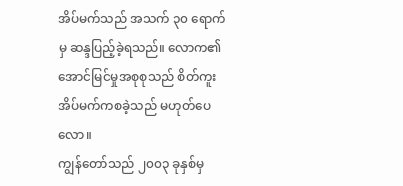အိပ်မက်သည် အသက် ၃၀ ရောက်မှ ဆန္ဒပြည့်ခဲ့ရသည်။ လောက၏ အောင်မြင်မှုအစုစုသည် စိတ်ကူးအိပ်မက်ကစခဲ့သည် မဟုတ်ပေလော။
ကျွန်တော်သည် ၂၀၀၃ ခုနှစ်မှ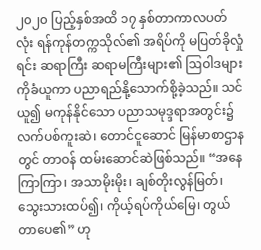၂၀၂၀ ပြည့်နှစ်အထိ ၁၇ နှစ်တာကာလပတ်လုံး ရန်ကုန်တက္ကသိုလ်၏ အရိပ်ကို မပြတ်ခိုလှုံရင်း ဆရာကြီး ဆရာမကြီးများ၏ ဩဝါဒများကိုခံယူကာ ပညာရည်နို့သောက်စို့ခဲ့သည်။ သင်ယူ၍ မကုန်နိုင်သော ပညာသမုဒ္ဒရာအတွင်း၌ လက်ပစ်ကူးဆဲ၊ တောင်ငူဆောင် မြန်မာစာဌာနတွင် တာဝန် ထမ်းဆောင်ဆဲဖြစ်သည်။ “အနေကြာကြာ၊ အသာမိုးမိုး၊ ချစ်တိုးလွန်မြတ်၊ သွေးသားထပ်၍၊ ကိုယ့်ရပ်ကိုယ်မြေ၊ တွယ်တာပေ၏” ဟု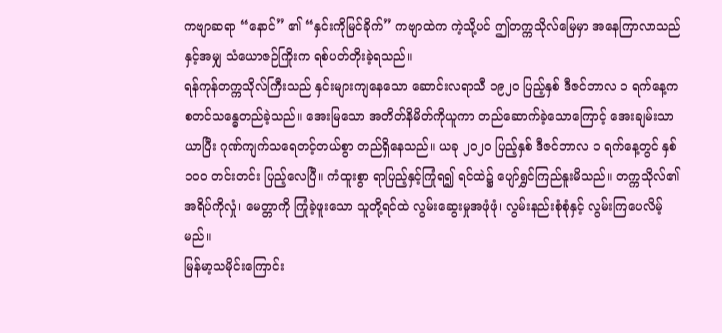ကဗျာဆရာ “နောင်” ၏ “နှင်းကိုမြင်ခိုက်” ကဗျာထဲက ကဲ့သို့ပင် ဤတက္ကသိုလ်မြေမှာ အနေကြာလာသည်နှင့်အမျှ သံယောဇဉ်ကြိုးက ရစ်ပတ်တိုးခဲ့ရသည်။
ရန်ကုန်တက္ကသိုလ်ကြီးသည် နှင်းများကျနေသော ဆောင်းလရာသီ ၁၉၂၀ ပြည့်နှစ် ဒီဇင်ဘာလ ၁ ရက်နေ့က စတင်သန္ဓေတည်ခဲ့သည်။ အေးမြသော အတိတ်နိမိတ်ကိုယူကာ တည်ဆောက်ခဲ့သောကြောင့် အေးချမ်းသာယာပြီး ဂုဏ်ကျက်သရေတင့်တယ်စွာ တည်ရှိနေသည်။ ယခု ၂၀၂၀ ပြည့်နှစ် ဒီဇင်ဘာလ ၁ ရက်နေ့တွင် နှစ် ၁၀၀ တင်းတင်း ပြည့်လေပြီ။ ကံထူးစွာ ရာပြည့်နှင့်ကြုံရ၍ ရင်ထဲ၌ ပျော်ရွှင်ကြည်နူးမိသည်။ တက္ကသိုလ်၏ အရိပ်ကိုလှုံ၊ မေတ္တာကို ကြုံခဲ့ဖူးသော သူတို့ရင်ထဲ လွမ်းဆွေးမှုအဖုံဖုံ၊ လွမ်းနည်းစုံစုံနှင့် လွမ်းကြပေလိမ့်မည်။
မြန်မာ့သမိုင်းကြောင်း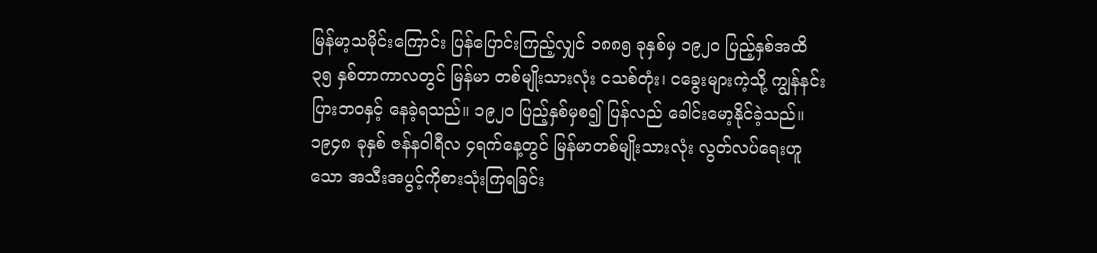မြန်မာ့သမိုင်းကြောင်း ပြန်ပြောင်းကြည့်လျှင် ၁၈၈၅ ခုနှစ်မှ ၁၉၂၀ ပြည့်နှစ်အထိ ၃၅ နှစ်တာကာလတွင် မြန်မာ တစ်မျိုးသားလုံး ငသစ်တုံး၊ ငခွေးများကဲ့သို့ ကျွန်နင်းပြားဘဝနှင့် နေခဲ့ရသည်။ ၁၉၂၀ ပြည့်နှစ်မှစ၍ ပြန်လည် ခေါင်းမော့နိုင်ခဲ့သည်။ ၁၉၄၈ ခုနှစ် ဇန်နဝါရီလ ၄ရက်နေ့တွင် မြန်မာတစ်မျိုးသားလုံး လွတ်လပ်ရေးဟူသော အသီးအပွင့်ကိုစားသုံးကြရခြင်း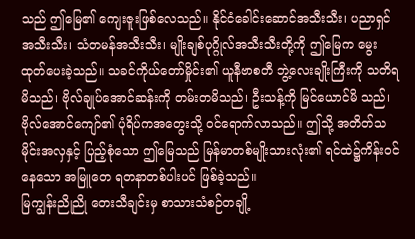သည် ဤမြေ၏ ကျေးဇူးဖြစ်လေသည်။ နိုင်ငံခေါင်းဆောင်အသီးသီး၊ ပညာရှင် အသီးသီး၊ သံတမန်အသီးသီး၊ မျိုးချစ်ပုဂ္ဂိုလ်အသီးသီးတို့ကို ဤမြေက မွေးထုတ်ပေးခဲ့သည်။ သခင်ကိုယ်တော်မှိုင်း၏ ယူနီဗာစတီ ဘွဲ့လေးချိုးကြီးကို သတိရမိသည်၊ ဗိုလ်ချုပ်အောင်ဆန်းကို တမ်းတမိသည်၊ ဦးသန့်ကို မြင်ယောင်မိ သည်၊ ဗိုလ်အောင်ကျော်၏ ပုံရိပ်ကအတွေးသို့ ဝင်ရောက်လာသည်။ ဤသို့ အတိတ်သမိုင်းအလှနှင့် ပြည့်စုံသော ဤမြေသည် မြန်မာတစ်မျိုးသားလုံး၏ ရင်ထဲ၌ကိန်းဝင်နေသော အမြူတေ ရတနာတစ်ပါးပင် ဖြစ်ခဲ့သည်။
မြကျွန်းညိုညို တေးသီချင်းမှ စာသားသံစဉ်တချို့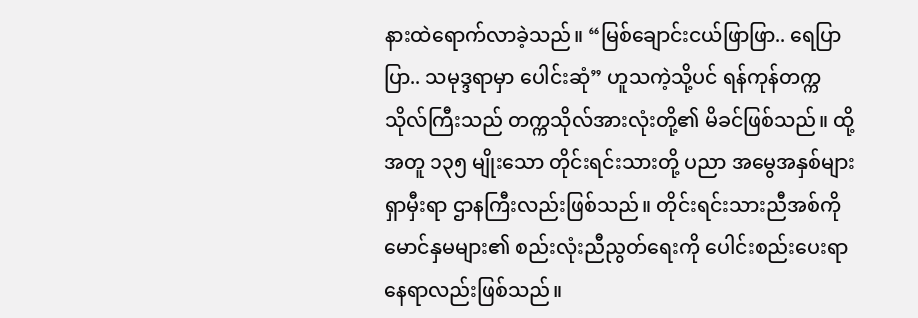နားထဲရောက်လာခဲ့သည်။ “မြစ်ချောင်းငယ်ဖြာဖြာ.. ရေပြာပြာ.. သမုဒ္ဒရာမှာ ပေါင်းဆုံ” ဟူသကဲ့သို့ပင် ရန်ကုန်တက္ကသိုလ်ကြီးသည် တက္ကသိုလ်အားလုံးတို့၏ မိခင်ဖြစ်သည်။ ထို့အတူ ၁၃၅ မျိုးသော တိုင်းရင်းသားတို့ ပညာ အမွေအနှစ်များရှာမှီးရာ ဌာနကြီးလည်းဖြစ်သည်။ တိုင်းရင်းသားညီအစ်ကို မောင်နှမများ၏ စည်းလုံးညီညွတ်ရေးကို ပေါင်းစည်းပေးရာ နေရာလည်းဖြစ်သည်။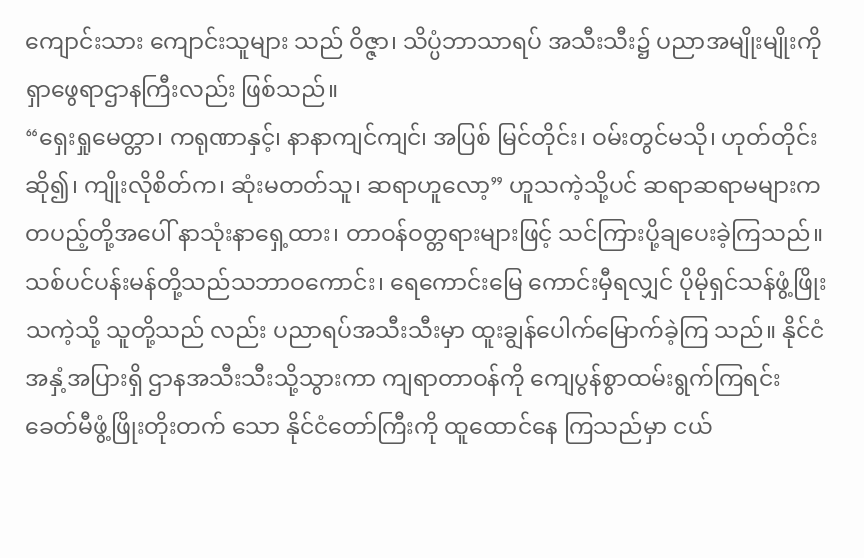ကျောင်းသား ကျောင်းသူများ သည် ဝိဇ္ဇာ၊ သိပ္ပံဘာသာရပ် အသီးသီး၌ ပညာအမျိုးမျိုးကို ရှာဖွေရာဌာနကြီးလည်း ဖြစ်သည်။
“ရှေးရှုမေတ္တာ၊ ကရုဏာနှင့်၊ နာနာကျင်ကျင်၊ အပြစ် မြင်တိုင်း၊ ဝမ်းတွင်မသို၊ ဟုတ်တိုင်းဆို၍၊ ကျိုးလိုစိတ်က၊ ဆုံးမတတ်သူ၊ ဆရာဟူလော့” ဟူသကဲ့သို့ပင် ဆရာဆရာမများက တပည့်တို့အပေါ် နာသုံးနာရှေ့ထား၊ တာဝန်ဝတ္တရားများဖြင့် သင်ကြားပို့ချပေးခဲ့ကြသည်။ သစ်ပင်ပန်းမန်တို့သည်သဘာဝကောင်း၊ ရေကောင်းမြေ ကောင်းမှီရလျှင် ပိုမိုရှင်သန်ဖွံ့ဖြိုးသကဲ့သို့ သူတို့သည် လည်း ပညာရပ်အသီးသီးမှာ ထူးချွန်ပေါက်မြောက်ခဲ့ကြ သည်။ နိုင်ငံအနှံ့အပြားရှိ ဌာနအသီးသီးသို့သွားကာ ကျရာတာဝန်ကို ကျေပွန်စွာထမ်းရွက်ကြရင်း ခေတ်မီဖွံ့ဖြိုးတိုးတက် သော နိုင်ငံတော်ကြီးကို ထူထောင်နေ ကြသည်မှာ ငယ်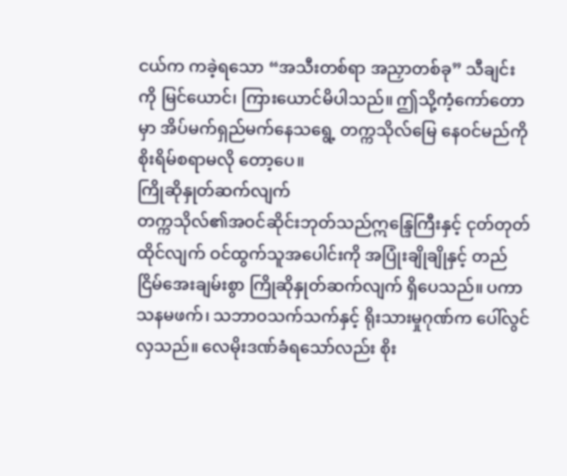ငယ်က ကခဲ့ရသော “အသီးတစ်ရာ အညှာတစ်ခု” သီချင်းကို မြင်ယောင်၊ ကြားယောင်မိပါသည်။ ဤသို့ကံ့ကော်တောမှာ အိပ်မက်ရှည်မက်နေသရွေ့ တက္ကသိုလ်မြေ နေဝင်မည်ကို စိုးရိမ်စရာမလို တော့ပေ။
ကြိုဆိုနှုတ်ဆက်လျက်
တက္ကသိုလ်၏အဝင်ဆိုင်းဘုတ်သည်ဣန္ဒြေကြီးနှင့် ငုတ်တုတ်ထိုင်လျက် ဝင်ထွက်သူအပေါင်းကို အပြုံးချိုချိုနှင့် တည်ငြိမ်အေးချမ်းစွာ ကြိုဆိုနှုတ်ဆက်လျက် ရှိပေသည်။ ပကာသနမဖက်၊ သဘာဝသက်သက်နှင့် ရိုးသားမှုဂုဏ်က ပေါ်လွင်လှသည်။ လေမိုးဒဏ်ခံရသော်လည်း စိုး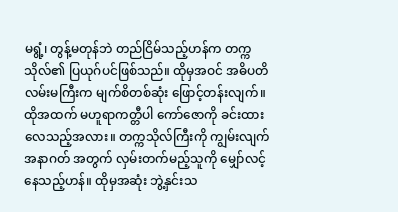မရွံ့၊ တွန့်မတုန်ဘဲ တည်ငြိမ်သည့်ဟန်က တက္ကသိုလ်၏ ပြယုဂ်ပင်ဖြစ်သည်။ ထိုမှအဝင် အဓိပတိလမ်းမကြီးက မျက်စိတစ်ဆုံး ဖြောင့်တန်းလျက်။ ထိုအထက် မဟူရာကတ္တီပါ ကော်ဇောကို ခင်းထားလေသည့်အလား။ တက္ကသိုလ်ကြီးကို ကျွမ်းလျက် အနာဂတ် အတွက် လှမ်းတက်မည့်သူကို မျှော်လင့်နေသည့်ဟန်။ ထိုမှအဆုံး ဘွဲ့နှင်းသ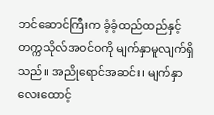ဘင်ဆောင်ကြီးက ခံ့ခံ့ထည်ထည်နှင့် တက္ကသိုလ်အဝင်ဝကို မျက်နှာမူလျက်ရှိသည်။ အညိုရောင်အဆင်း၊ မျက်နှာလေးထောင့်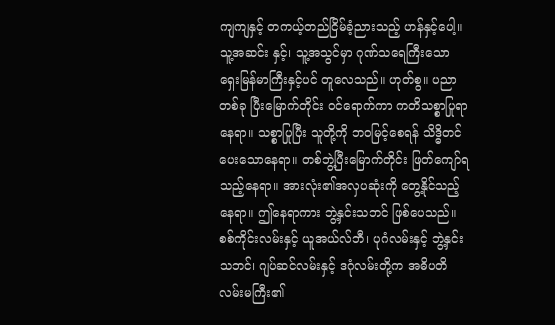ကျကျနှင့် တကယ့်တည်ငြိမ်ခံ့ညားသည့် ဟန်နှင့်ပေါ့။ သူ့အဆင်း နှင့်၊ သူ့အသွင်မှာ ဂုဏ်သရေကြီးသော ရှေးမြန်မာကြီးနှင့်ပင် တူလေသည်။ ဟုတ်စွ။ ပညာတစ်ခု ပြီးမြောက်တိုင်း ဝင်ရောက်ကာ ကတိသစ္စာပြုရာနေရာ။ သစ္စာပြုပြီး သူတို့ကို ဘဝမြင့်စေရန် သိဒ္ဓိတင်ပေးသောနေရာ။ တစ်ဘွဲ့ပြီးမြောက်တိုင်း ဖြတ်ကျော်ရသည့်နေရာ။ အားလုံး၏အလှပဆုံးကို တွေ့နိုင်သည့် နေရာ။ ဤနေရာကား ဘွဲ့နှင်းသဘင် ဖြစ်ပေသည်။
စစ်ကိုင်းလမ်းနှင့် ယူအယ်လ်ဘီ၊ ပုဂံလမ်းနှင့် ဘွဲ့နှင်းသဘင်၊ ဂျပ်ဆင်လမ်းနှင့် ဒဂုံလမ်းတို့က အဓိပတိလမ်းမကြီး၏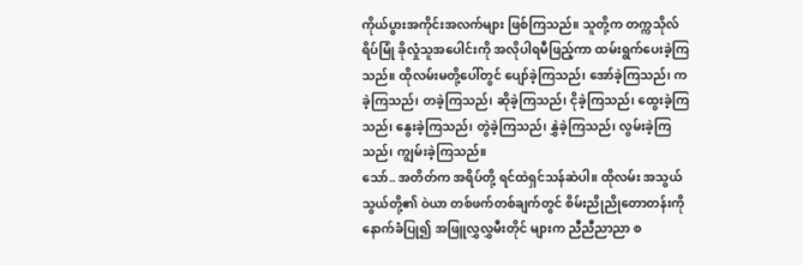ကိုယ်ပွားအကိုင်းအလက်များ ဖြစ်ကြသည်။ သူတို့က တက္ကသိုလ်ရိပ်မြုံ ခိုလှုံသူအပေါင်းကို အလိုပါရမီဖြည့်ကာ ထမ်းရွက်ပေးခဲ့ကြသည်။ ထိုလမ်းမတို့ပေါ်တွင် ပျော်ခဲ့ကြသည်၊ အော်ခဲ့ကြသည်၊ ကခဲ့ကြသည်၊ တခဲ့ကြသည်၊ ဆိုခဲ့ကြသည်၊ ငိုခဲ့ကြသည်၊ ထွေးခဲ့ကြသည်၊ နွေးခဲ့ကြသည်၊ တွဲခဲ့ကြသည်၊ နွှဲခဲ့ကြသည်၊ လွမ်းခဲ့ကြသည်၊ ကျွမ်းခဲ့ကြသည်။
သော်.. အတိတ်က အရိပ်တို့ ရင်ထဲရှင်သန်ဆဲပါ။ ထိုလမ်း အသွယ်သွယ်တို့၏ ဝဲယာ တစ်ဖက်တစ်ချက်တွင် စိမ်းညိုညိုတောတန်းကို နောက်ခံပြု၍ အဖြူလွှလွှမီးတိုင် များက ညီညီညာညာ စ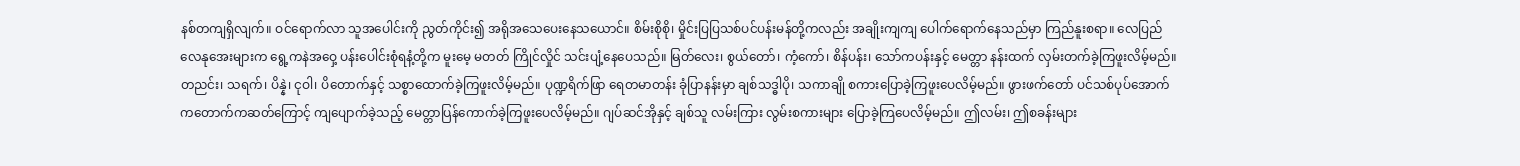နစ်တကျရှိလျက်။ ဝင်ရောက်လာ သူအပေါင်းကို ညွတ်ကိုင်း၍ အရိုအသေပေးနေသယောင်။ စိမ်းစိုစို၊ မှိုင်းပြပြသစ်ပင်ပန်းမန်တို့ကလည်း အချိုးကျကျ ပေါက်ရောက်နေသည်မှာ ကြည်နူးစရာ။ လေပြည်လေနုအေးများက ရွေ့ကနဲအဝှေ့ ပန်းပေါင်းစုံရနံ့တို့က မူးမေ့ မတတ် ကြိုင်လှိုင် သင်းပျံ့နေပေသည်။ မြတ်လေး၊ စွယ်တော်၊ ကံ့ကော်၊ စိန်ပန်း၊ သော်ကပန်းနှင့် မေတ္တာ နန်းထက် လှမ်းတက်ခဲ့ကြဖူးလိမ့်မည်။ တညင်း၊ သရက်၊ ပိန္နဲ၊ ငုဝါ၊ ပိတောက်နှင့် သစ္စာထောက်ခဲ့ကြဖူးလိမ့်မည်။ ပုဏ္ဍရိက်ဖြာ ရေတမာတန်း ခုံပြာနန်းမှာ ချစ်သဒ္ဓါပို၊ သကာချို စကားပြောခဲ့ကြဖူးပေလိမ့်မည်။ ဖွားဖက်တော် ပင်သစ်ပုပ်အောက် ကတောက်ကဆတ်ကြောင့် ကျပျောက်ခဲ့သည့် မေတ္တာပြန်ကောက်ခဲ့ကြဖူးပေလိမ့်မည်။ ဂျပ်ဆင်အိုနှင့် ချစ်သူ လမ်းကြား လွမ်းစကားများ ပြောခဲ့ကြပေလိမ့်မည်။ ဤလမ်း၊ ဤစခန်းများ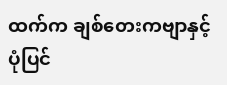ထက်က ချစ်တေးကဗျာနှင့် ပုံပြင်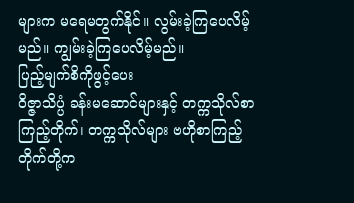များက မရေမတွက်နိုင်။ လွမ်းခဲ့ကြပေလိမ့်မည်။ ကျွမ်းခဲ့ကြပေလိမ့်မည်။
ပြည့်မျက်စိကိုဖွင့်ပေး
ဝိဇ္ဇာသိပ္ပံ ခန်းမဆောင်များနှင့် တက္ကသိုလ်စာကြည့်တိုက်၊ တက္ကသိုလ်များ ဗဟိုစာကြည့်တိုက်တို့က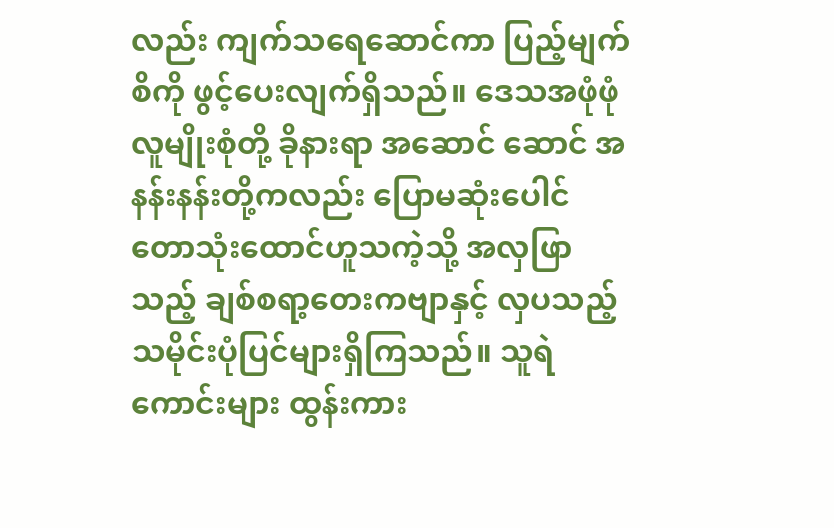လည်း ကျက်သရေဆောင်ကာ ပြည့်မျက်စိကို ဖွင့်ပေးလျက်ရှိသည်။ ဒေသအဖုံဖုံ လူမျိုးစုံတို့ ခိုနားရာ အဆောင် ဆောင် အနန်းနန်းတို့ကလည်း ပြောမဆုံးပေါင် တောသုံးထောင်ဟူသကဲ့သို့ အလှဖြာသည့် ချစ်စရာ့တေးကဗျာနှင့် လှပသည့် သမိုင်းပုံပြင်များရှိကြသည်။ သူရဲကောင်းများ ထွန်းကား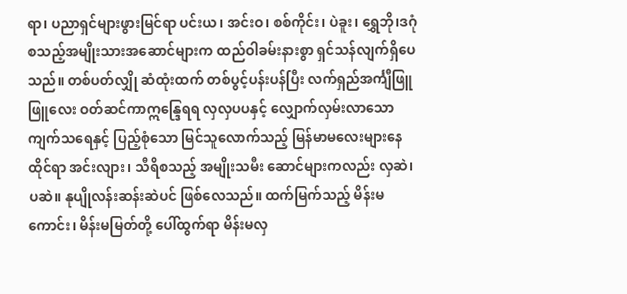ရာ၊ ပညာရှင်များဖွားမြင်ရာ ပင်းယ၊ အင်းဝ၊ စစ်ကိုင်း၊ ပဲခူး၊ ရွှေဘို၊ဒဂုံ စသည့်အမျိုးသားအဆောင်များက ထည်ဝါခမ်းနားစွာ ရှင်သန်လျက်ရှိပေသည်။ တစ်ပတ်လျှို ဆံထုံးထက် တစ်ပွင့်ပန်းပန်ပြီး လက်ရှည်အင်္ကျီဖြူဖြူလေး ဝတ်ဆင်ကာဣန္ဒြေရရ လှလှပပနှင့် လျှောက်လှမ်းလာသော ကျက်သရေနှင့် ပြည့်စုံသော မြင်သူလောက်သည့် မြန်မာမလေးများနေထိုင်ရာ အင်းလျား၊ သီရိစသည့် အမျိုးသမီး ဆောင်များကလည်း လှဆဲ၊ ပဆဲ။ နုပျိုလန်းဆန်းဆဲပင် ဖြစ်လေသည်။ ထက်မြက်သည့် မိန်းမကောင်း၊ မိန်းမမြတ်တို့ ပေါ်ထွက်ရာ မိန်းမလှ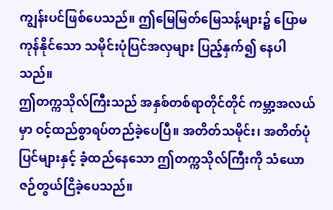ကျွန်းပင်ဖြစ်ပေသည်။ ဤမြေမြတ်မြေသန့်များ၌ ပြောမကုန်နိုင်သော သမိုင်းပုံပြင်အလှများ ပြည့်နှက်၍ နေပါသည်။
ဤတက္ကသိုလ်ကြီးသည် အနှစ်တစ်ရာတိုင်တိုင် ကမ္ဘာ့အလယ်မှာ ဝင့်ထည်စွာရပ်တည်ခဲ့ပေပြီ။ အတိတ်သမိုင်း၊ အတိတ်ပုံပြင်များနှင့် ခံ့ထည်နေသော ဤတက္ကသိုလ်ကြီးကို သံယောဇဉ်တွယ်ငြိခဲ့ပေသည်။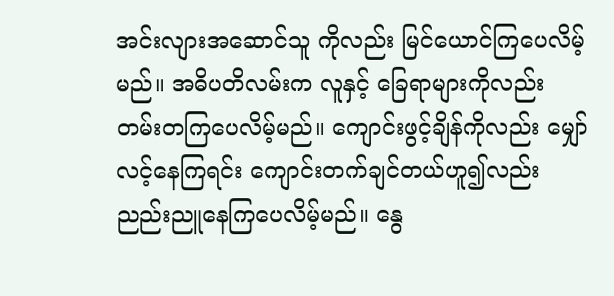အင်းလျားအဆောင်သူ ကိုလည်း မြင်ယောင်ကြပေလိမ့်မည်။ အဓိပတိလမ်းက လူနှင့် ခြေရာများကိုလည်း တမ်းတကြပေလိမ့်မည်။ ကျောင်းဖွင့်ချိန်ကိုလည်း မျှော်လင့်နေကြရင်း ကျောင်းတက်ချင်တယ်ဟူ၍လည်း ညည်းညူနေကြပေလိမ့်မည်။ နွေ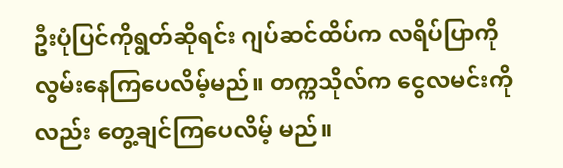ဦးပုံပြင်ကိုရွတ်ဆိုရင်း ဂျပ်ဆင်ထိပ်က လရိပ်ပြာကို လွမ်းနေကြပေလိမ့်မည်။ တက္ကသိုလ်က ငွေလမင်းကိုလည်း တွေ့ချင်ကြပေလိမ့် မည်။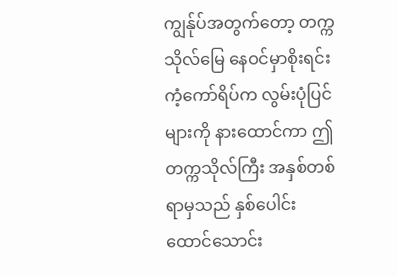ကျွန်ုပ်အတွက်တော့ တက္ကသိုလ်မြေ နေဝင်မှာစိုးရင်း ကံ့ကော်ရိပ်က လွမ်းပုံပြင်များကို နားထောင်ကာ ဤတက္ကသိုလ်ကြီး အနှစ်တစ်ရာမှသည် နှစ်ပေါင်းထောင်သောင်း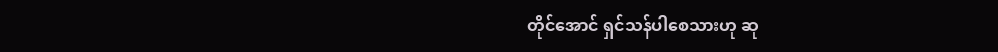တိုင်အောင် ရှင်သန်ပါစေသားဟု ဆု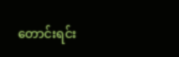တောင်းရင်း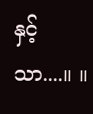နှင့်သာ....။ ။